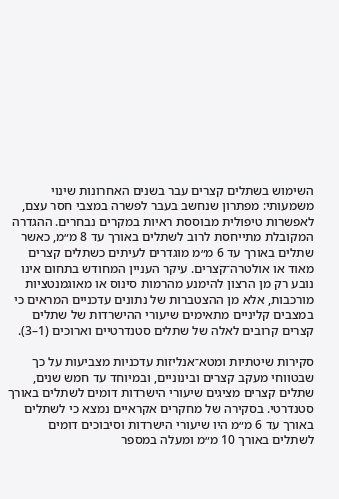השימוש בשתלים קצרים עבר בשנים האחרונות שינוי משמעותי: מפתרון שנחשב בעבר לפשרה במצבי חסר עצם, לאפשרות טיפולית מבוססת ראיות במקרים נבחרים. ההגדרה המקובלת מתייחסת לרוב לשתלים באורך עד 8 מ״מ, כאשר שתלים באורך עד 6 מ״מ מוגדרים לעיתים כשתלים קצרים מאוד או אולטרה־קצרים. עיקר העניין המחודש בתחום אינו נובע רק מן הרצון להימנע מהרמות סינוס או מאוגמנטציות מורכבות, אלא מן ההצטברות של נתונים עדכניים המראים כי במצבים קליניים מתאימים שיעורי ההישרדות של שתלים קצרים קרובים לאלה של שתלים סטנדרטיים וארוכים (1–3).

סקירות שיטתיות ומטא־אנליזות עדכניות מצביעות על כך שבטווחי מעקב קצרים ובינוניים, ובמיוחד עד חמש שנים, שתלים קצרים מציגים שיעורי הישרדות דומים לשתלים באורך סטנדרטי. בסקירה של מחקרים אקראיים נמצא כי לשתלים באורך עד 6 מ״מ היו שיעורי הישרדות וסיבוכים דומים לשתלים באורך 10 מ״מ ומעלה במספר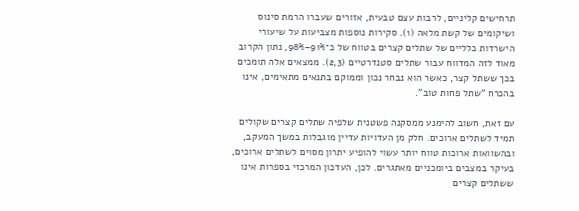תרחישים קליניים, לרבות עצם טבעית, אזורים שעברו הרמת סינוס ושיקומים של קשת מלאה (1). סקירות נוספות מצביעות על שיעורי הישרדות כלליים של שתלים קצרים בטווח של כ־91%–98%, נתון הקרוב מאוד לזה המדווח עבור שתלים סטנדרטיים (2,3). ממצאים אלה תומכים בכך ששתל קצר, כאשר הוא נבחר נכון וממוקם בתנאים מתאימים, אינו בהכרח “שתל פחות טוב”.

עם זאת, חשוב להימנע ממסקנה פשטנית שלפיה שתלים קצרים שקולים תמיד לשתלים ארוכים. חלק מן העדויות עדיין מוגבלות במשך המעקב, ובהשוואות ארוכות טווח יותר עשוי להופיע יתרון מסוים לשתלים ארוכים, בעיקר במצבים ביומכניים מאתגרים. לכן, העדכון המרכזי בספרות אינו ששתלים קצרים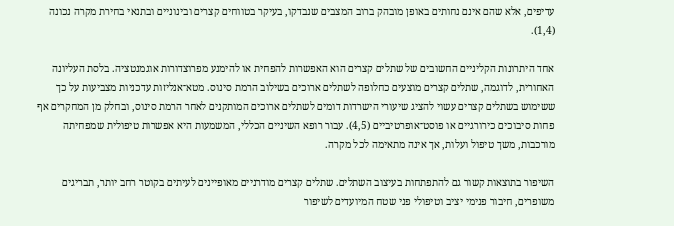עדיפים, אלא שהם אינם נחותים באופן מובהק ברוב המצבים שנבדקו, בעיקר בטווחים קצרים ובינוניים ובתנאי בחירת מקרה נכונה (1,4).

אחד היתרונות הקליניים החשובים של שתלים קצרים הוא האפשרות להפחית או להימנע מפרוצדורות אוגמנטציה. בלסת העליונה האחורית, לדוגמה, שתלים קצרים מוצעים כחלופה לשתלים ארוכים בשילוב הרמת סינוס. מטא־אנליזות עדכניות מצביעות על כך ששימוש בשתלים קצרים עשוי להציג שיעורי הישרדות דומים לשתלים ארוכים המותקנים לאחר הרמת סינוס, ובחלק מן המחקרים אף פחות סיבוכים כירורגיים או פוסט־אופרטיביים (4,5). עבור רופא השיניים הכללי, המשמעות היא אפשרות טיפולית שמפחיתה מורכבות, משך טיפול ועלות, אך אינה מתאימה לכל מקרה.

השיפור בתוצאות קשור גם להתפתחות בעיצוב השתלים. שתלים קצרים מודרניים מאופיינים לעיתים בקוטר רחב יותר, תבריגים משופרים, חיבור פנימי יציב וטיפולי פני שטח המיועדים לשיפור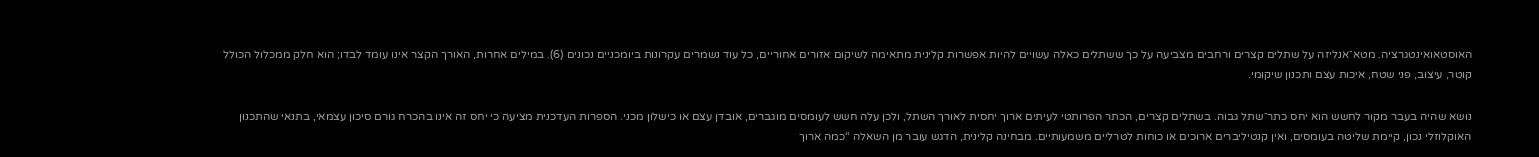האוסטאואינטגרציה. מטא־אנליזה על שתלים קצרים ורחבים מצביעה על כך ששתלים כאלה עשויים להיות אפשרות קלינית מתאימה לשיקום אזורים אחוריים, כל עוד נשמרים עקרונות ביומכניים נכונים (6). במילים אחרות, האורך הקצר אינו עומד לבדו; הוא חלק ממכלול הכולל קוטר, עיצוב, פני שטח, איכות עצם ותכנון שיקומי.

נושא שהיה בעבר מקור לחשש הוא יחס כתר־שתל גבוה. בשתלים קצרים, הכתר הפרותטי לעיתים ארוך יחסית לאורך השתל, ולכן עלה חשש לעומסים מוגברים, אובדן עצם או כישלון מכני. הספרות העדכנית מציעה כי יחס זה אינו בהכרח גורם סיכון עצמאי, בתנאי שהתכנון האוקלוזלי נכון, קיימת שליטה בעומסים, ואין קנטיליברים ארוכים או כוחות לטרליים משמעותיים. מבחינה קלינית, הדגש עובר מן השאלה “כמה ארוך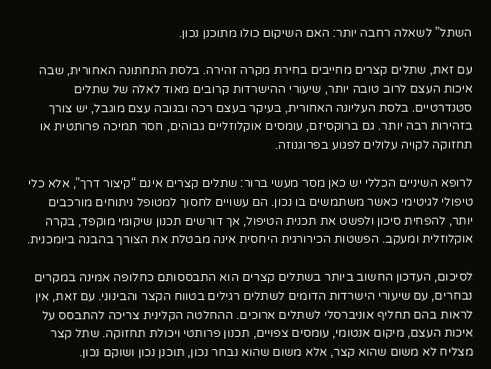השתל” לשאלה רחבה יותר: האם השיקום כולו מתוכנן נכון.

עם זאת, שתלים קצרים מחייבים בחירת מקרה זהירה. בלסת התחתונה האחורית, שבה איכות העצם לרוב טובה יותר, שיעורי ההישרדות קרובים מאוד לאלה של שתלים סטנדרטיים. בלסת העליונה האחורית, בעיקר בעצם רכה ובגובה עצם מוגבל, יש צורך בזהירות רבה יותר. גם ברוקסיזם, עומסים אוקלוזליים גבוהים, חסר תמיכה פרותטית או תחזוקה לקויה עלולים לפגוע בפרוגנוזה.

לרופא השיניים הכללי יש כאן מסר מעשי ברור: שתלים קצרים אינם “קיצור דרך”, אלא כלי טיפולי לגיטימי כאשר משתמשים בו נכון. הם עשויים לחסוך למטופל ניתוחים מורכבים יותר, להפחית סיכון ולפשט את תכנית הטיפול, אך דורשים תכנון שיקומי מוקפד, בקרה אוקלוזלית ומעקב. הפשטות הכירורגית היחסית אינה מבטלת את הצורך בהבנה ביומכנית.

לסיכום, העדכון החשוב ביותר בשתלים קצרים הוא התבססותם כחלופה אמינה במקרים נבחרים, עם שיעורי הישרדות הדומים לשתלים רגילים בטווח הקצר והבינוני. עם זאת, אין לראות בהם תחליף אוניברסלי לשתלים ארוכים. ההחלטה הקלינית צריכה להתבסס על איכות העצם, מיקום אנטומי, עומסים צפויים, תכנון פרותטי ויכולת תחזוקה. שתל קצר מצליח לא משום שהוא קצר, אלא משום שהוא נבחר נכון, תוכנן נכון ושוקם נכון.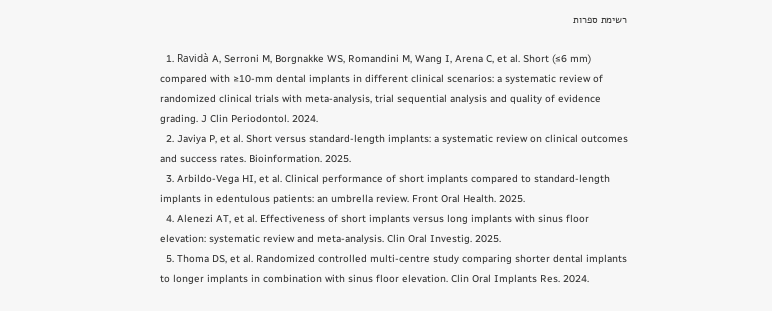רשימת ספרות

  1. Ravidà A, Serroni M, Borgnakke WS, Romandini M, Wang I, Arena C, et al. Short (≤6 mm) compared with ≥10-mm dental implants in different clinical scenarios: a systematic review of randomized clinical trials with meta-analysis, trial sequential analysis and quality of evidence grading. J Clin Periodontol. 2024.
  2. Javiya P, et al. Short versus standard-length implants: a systematic review on clinical outcomes and success rates. Bioinformation. 2025.
  3. Arbildo-Vega HI, et al. Clinical performance of short implants compared to standard-length implants in edentulous patients: an umbrella review. Front Oral Health. 2025.
  4. Alenezi AT, et al. Effectiveness of short implants versus long implants with sinus floor elevation: systematic review and meta-analysis. Clin Oral Investig. 2025.
  5. Thoma DS, et al. Randomized controlled multi-centre study comparing shorter dental implants to longer implants in combination with sinus floor elevation. Clin Oral Implants Res. 2024.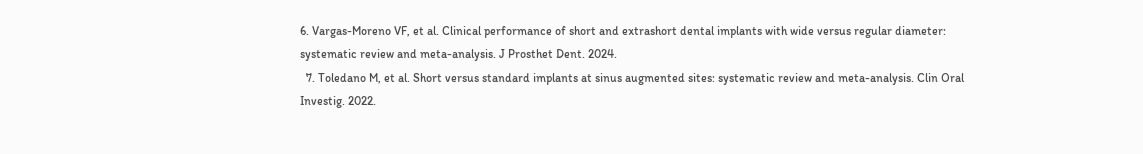6. Vargas-Moreno VF, et al. Clinical performance of short and extrashort dental implants with wide versus regular diameter: systematic review and meta-analysis. J Prosthet Dent. 2024.
  7. Toledano M, et al. Short versus standard implants at sinus augmented sites: systematic review and meta-analysis. Clin Oral Investig. 2022.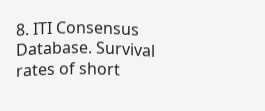8. ITI Consensus Database. Survival rates of short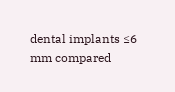dental implants ≤6 mm compared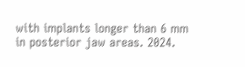with implants longer than 6 mm in posterior jaw areas. 2024.